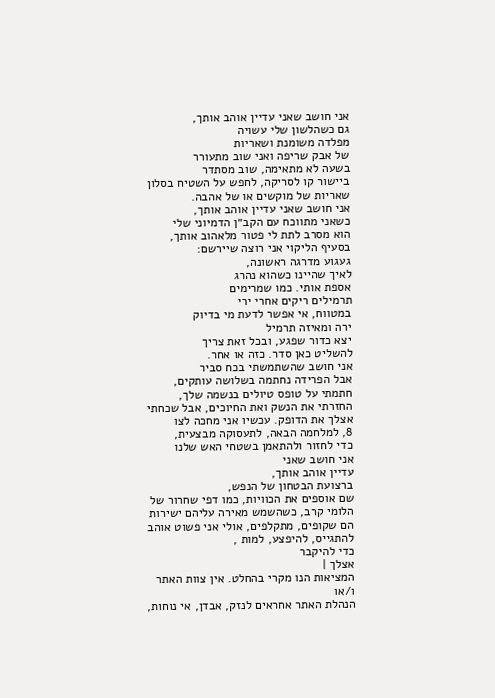אני חושב שאני עדיין אוהב אותך,
גם כשהלשון שלי עשויה
מפלדה משומנת ושאריות
של אבק שריפה ואני שוב מתעורר
בשעה לא מתאימה, שוב מסתדר
ביישור קו לסריקה, לחפש על השטיח בסלון
שאריות של מוקשים או של אהבה.
אני חושב שאני עדיין אוהב אותך,
כשאני מתווכח עם הקב״ן הדמיוני שלי
הוא מסרב לתת לי פטור מלאהוב אותך,
בסעיף הליקוי אני רוצה שיירשם:
געגוע מדרגה ראשונה,
לאיך שהיינו כשהוא נהרג
אספת אותי. כמו שמרימים
תרמילים ריקים אחרי ירי
במטווח, אי אפשר לדעת מי בדיוק
ירה ומאיזה תרמיל
יצא כדור שפגע, ובכל זאת צריך
להשליט כאן סדר. כזה או אחר.
אני חושב שהשתמשתי בכח סביר
אבל הפרידה נחתמה בשלושה עותקים,
חתמתי על טופס טיולים בנשמה שלך,
החזרתי את הנשק ואת החיוכים, אבל שכחתי
אצלך את הדופק. עכשיו אני מחכה לצו
8, למלחמה הבאה, לתעסוקה מבצעית,
כדי לחזור ולהתאמן בשטחי האש שלנו
אני חושב שאני
עדיין אוהב אותך,
ברצועת הבטחון של הנפש,
שם אוספים את הכוויות, כמו דפי שחרור של
הלומי קרב, כשהשמש מאירה עליהם ישירות
הם שקופים, מתקלפים, אולי אני פשוט אוהב
להתגייס, להיפצע, למות ,
כדי להיקבר
אצלך |
המציאות הנו מקרי בהחלט. אין צוות האתר ו/או
הנהלת האתר אחראים לנזק, אבדן, אי נוחות,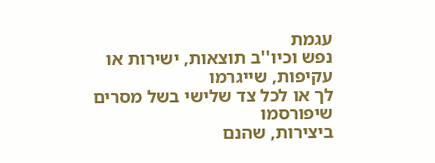עגמת
נפש וכיו''ב תוצאות, ישירות או עקיפות, שייגרמו
לך או לכל צד שלישי בשל מסרים שיפורסמו
ביצירות, שהנם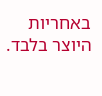באחריות היוצר בלבד.